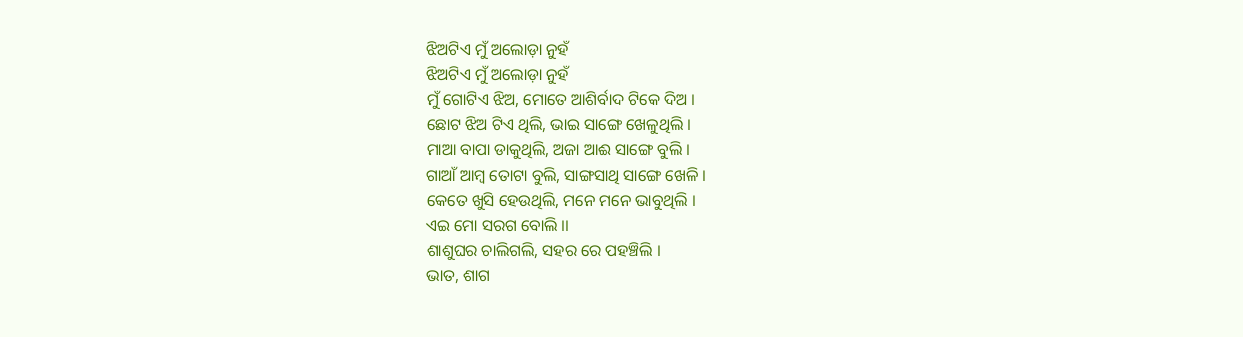ଝିଅଟିଏ ମୁଁ ଅଲୋଡ଼ା ନୁହଁ
ଝିଅଟିଏ ମୁଁ ଅଲୋଡ଼ା ନୁହଁ
ମୁଁ ଗୋଟିଏ ଝିଅ, ମୋତେ ଆଶିର୍ବାଦ ଟିକେ ଦିଅ ।
ଛୋଟ ଝିଅ ଟିଏ ଥିଲି, ଭାଇ ସାଙ୍ଗେ ଖେଳୁଥିଲି ।
ମାଆ ବାପା ଡାକୁଥିଲି, ଅଜା ଆଈ ସାଙ୍ଗେ ବୁଲି ।
ଗାଆଁ ଆମ୍ବ ତୋଟା ବୁଲି, ସାଙ୍ଗସାଥି ସାଙ୍ଗେ ଖେଳି ।
କେତେ ଖୁସି ହେଉଥିଲି, ମନେ ମନେ ଭାବୁଥିଲି ।
ଏଇ ମୋ ସରଗ ବୋଲି ।।
ଶାଶୁଘର ଚାଲିଗଲି, ସହର ରେ ପହଞ୍ଚିଲି ।
ଭାତ, ଶାଗ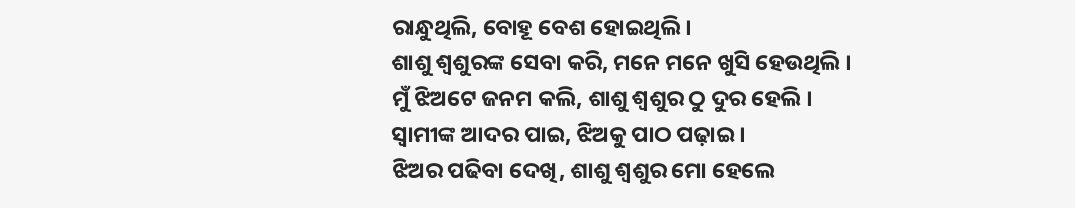ରାନ୍ଧୁଥିଲି, ବୋହୂ ବେଶ ହୋଇଥିଲି ।
ଶାଶୁ ଶ୍ୱଶୁରଙ୍କ ସେବା କରି, ମନେ ମନେ ଖୁସି ହେଉଥିଲି ।
ମୁଁ ଝିଅଟେ ଜନମ କଲି, ଶାଶୁ ଶ୍ୱଶୁର ଠୁ ଦୁର ହେଲି ।
ସ୍ବାମୀଙ୍କ ଆଦର ପାଇ, ଝିଅକୁ ପାଠ ପଢ଼ାଇ ।
ଝିଅର ପଢିବା ଦେଖି, ଶାଶୁ ଶ୍ୱଶୁର ମୋ ହେଲେ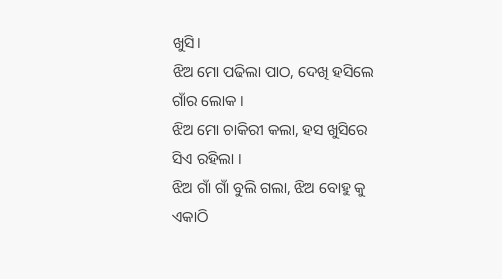ଖୁସି।
ଝିଅ ମୋ ପଢିଲା ପାଠ, ଦେଖି ହସିଲେ ଗାଁର ଲୋକ ।
ଝିଅ ମୋ ଚାକିରୀ କଲା, ହସ ଖୁସିରେ ସିଏ ରହିଲା ।
ଝିଅ ଗାଁ ଗାଁ ବୁଲି ଗଲା, ଝିଅ ବୋହୁ କୁ ଏକାଠି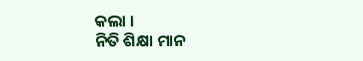କଲା ।
ନିତି ଶିକ୍ଷା ମାନ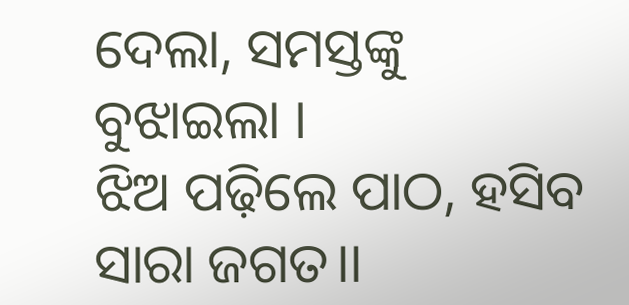ଦେଲା, ସମସ୍ତଙ୍କୁ ବୁଝାଇଲା ।
ଝିଅ ପଢ଼ିଲେ ପାଠ, ହସିବ ସାରା ଜଗତ।।